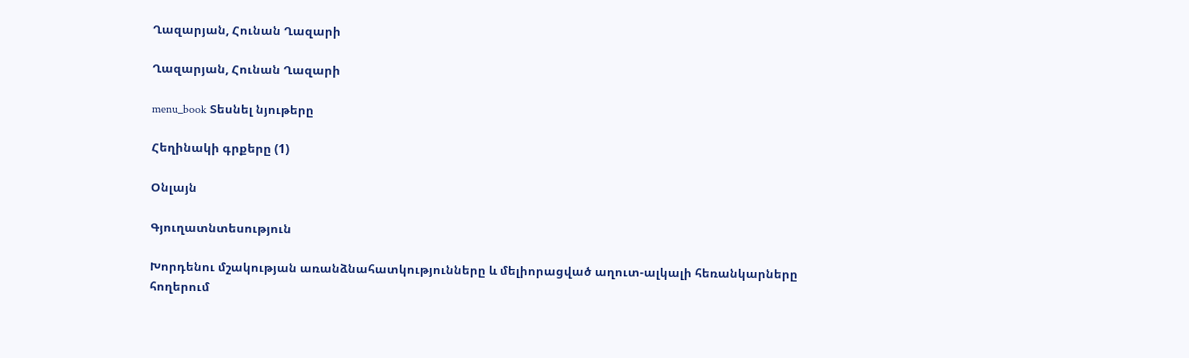Ղազարյան, Հունան Ղազարի

Ղազարյան, Հունան Ղազարի

menu_book Տեսնել նյութերը

Հեղինակի գրքերը (1)

Օնլայն

Գյուղատնտեսություն

Խորդենու մշակության առանձնահատկությունները և մելիորացված աղուտ-ալկալի հեռանկարները հողերում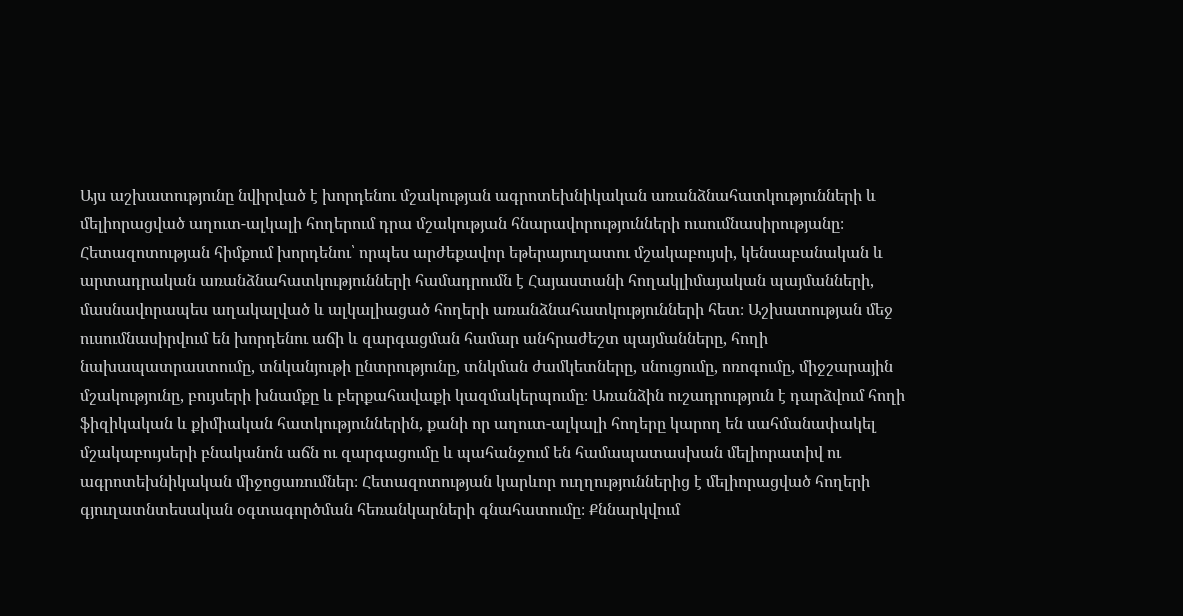Այս աշխատությունը նվիրված է խորդենու մշակության ագրոտեխնիկական առանձնահատկությունների և մելիորացված աղուտ-ալկալի հողերում դրա մշակության հնարավորությունների ուսումնասիրությանը։ Հետազոտության հիմքում խորդենու՝ որպես արժեքավոր եթերայուղատու մշակաբույսի, կենսաբանական և արտադրական առանձնահատկությունների համադրումն է Հայաստանի հողակլիմայական պայմանների, մասնավորապես աղակալված և ալկալիացած հողերի առանձնահատկությունների հետ։ Աշխատության մեջ ուսումնասիրվում են խորդենու աճի և զարգացման համար անհրաժեշտ պայմանները, հողի նախապատրաստումը, տնկանյութի ընտրությունը, տնկման ժամկետները, սնուցումը, ոռոգումը, միջշարային մշակությունը, բույսերի խնամքը և բերքահավաքի կազմակերպումը։ Առանձին ուշադրություն է դարձվում հողի ֆիզիկական և քիմիական հատկություններին, քանի որ աղուտ-ալկալի հողերը կարող են սահմանափակել մշակաբույսերի բնականոն աճն ու զարգացումը և պահանջում են համապատասխան մելիորատիվ ու ագրոտեխնիկական միջոցառումներ։ Հետազոտության կարևոր ուղղություններից է մելիորացված հողերի գյուղատնտեսական օգտագործման հեռանկարների գնահատումը։ Քննարկվում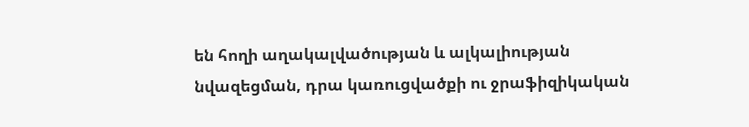են հողի աղակալվածության և ալկալիության նվազեցման, դրա կառուցվածքի ու ջրաֆիզիկական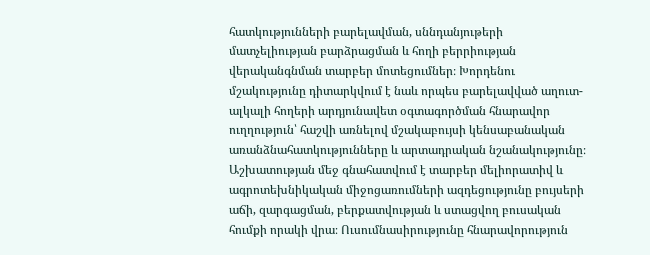հատկությունների բարելավման, սննդանյութերի մատչելիության բարձրացման և հողի բերրիության վերականգնման տարբեր մոտեցումներ։ Խորդենու մշակությունը դիտարկվում է նաև որպես բարելավված աղուտ-ալկալի հողերի արդյունավետ օգտագործման հնարավոր ուղղություն՝ հաշվի առնելով մշակաբույսի կենսաբանական առանձնահատկությունները և արտադրական նշանակությունը։ Աշխատության մեջ գնահատվում է տարբեր մելիորատիվ և ագրոտեխնիկական միջոցառումների ազդեցությունը բույսերի աճի, զարգացման, բերքատվության և ստացվող բուսական հումքի որակի վրա։ Ուսումնասիրությունը հնարավորություն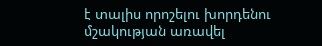է տալիս որոշելու խորդենու մշակության առավել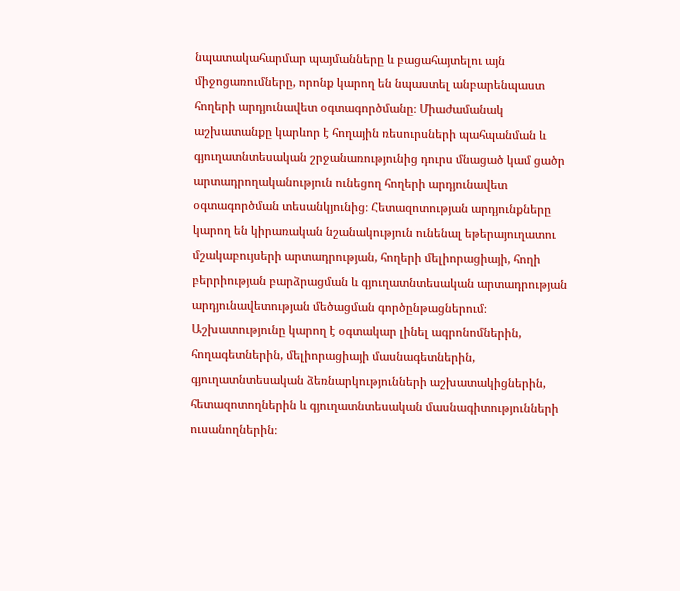նպատակահարմար պայմանները և բացահայտելու այն միջոցառումները, որոնք կարող են նպաստել անբարենպաստ հողերի արդյունավետ օգտագործմանը։ Միաժամանակ աշխատանքը կարևոր է հողային ռեսուրսների պահպանման և գյուղատնտեսական շրջանառությունից դուրս մնացած կամ ցածր արտադրողականություն ունեցող հողերի արդյունավետ օգտագործման տեսանկյունից։ Հետազոտության արդյունքները կարող են կիրառական նշանակություն ունենալ եթերայուղատու մշակաբույսերի արտադրության, հողերի մելիորացիայի, հողի բերրիության բարձրացման և գյուղատնտեսական արտադրության արդյունավետության մեծացման գործընթացներում։ Աշխատությունը կարող է օգտակար լինել ագրոնոմներին, հողագետներին, մելիորացիայի մասնագետներին, գյուղատնտեսական ձեռնարկությունների աշխատակիցներին, հետազոտողներին և գյուղատնտեսական մասնագիտությունների ուսանողներին։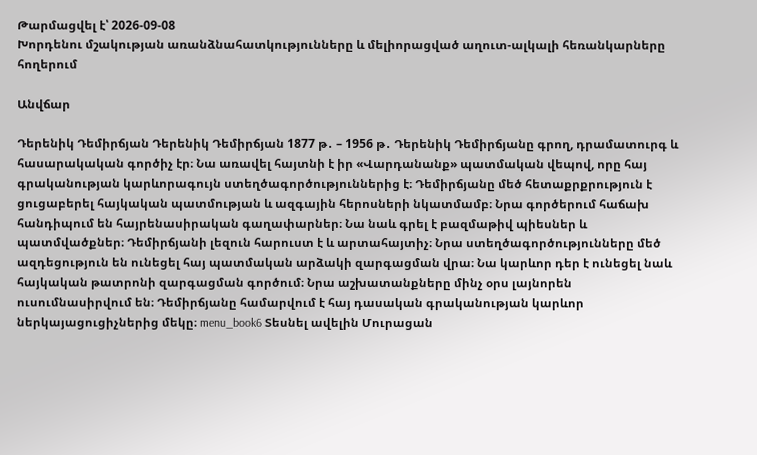Թարմացվել է՝ 2026-09-08
Խորդենու մշակության առանձնահատկությունները և մելիորացված աղուտ-ալկալի հեռանկարները հողերում

Անվճար

Դերենիկ Դեմիրճյան Դերենիկ Դեմիրճյան 1877 թ․ – 1956 թ․ Դերենիկ Դեմիրճյանը գրող, դրամատուրգ և հասարակական գործիչ էր։ Նա առավել հայտնի է իր «Վարդանանք» պատմական վեպով, որը հայ գրականության կարևորագույն ստեղծագործություններից է։ Դեմիրճյանը մեծ հետաքրքրություն է ցուցաբերել հայկական պատմության և ազգային հերոսների նկատմամբ։ Նրա գործերում հաճախ հանդիպում են հայրենասիրական գաղափարներ։ Նա նաև գրել է բազմաթիվ պիեսներ և պատմվածքներ։ Դեմիրճյանի լեզուն հարուստ է և արտահայտիչ։ Նրա ստեղծագործությունները մեծ ազդեցություն են ունեցել հայ պատմական արձակի զարգացման վրա։ Նա կարևոր դեր է ունեցել նաև հայկական թատրոնի զարգացման գործում։ Նրա աշխատանքները մինչ օրս լայնորեն ուսումնասիրվում են։ Դեմիրճյանը համարվում է հայ դասական գրականության կարևոր ներկայացուցիչներից մեկը։ menu_book6 Տեսնել ավելին Մուրացան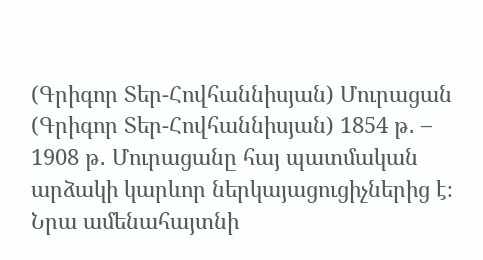(Գրիգոր Տեր-Հովհաննիսյան) Մուրացան (Գրիգոր Տեր-Հովհաննիսյան) 1854 թ․ – 1908 թ․ Մուրացանը հայ պատմական արձակի կարևոր ներկայացուցիչներից է։ Նրա ամենահայտնի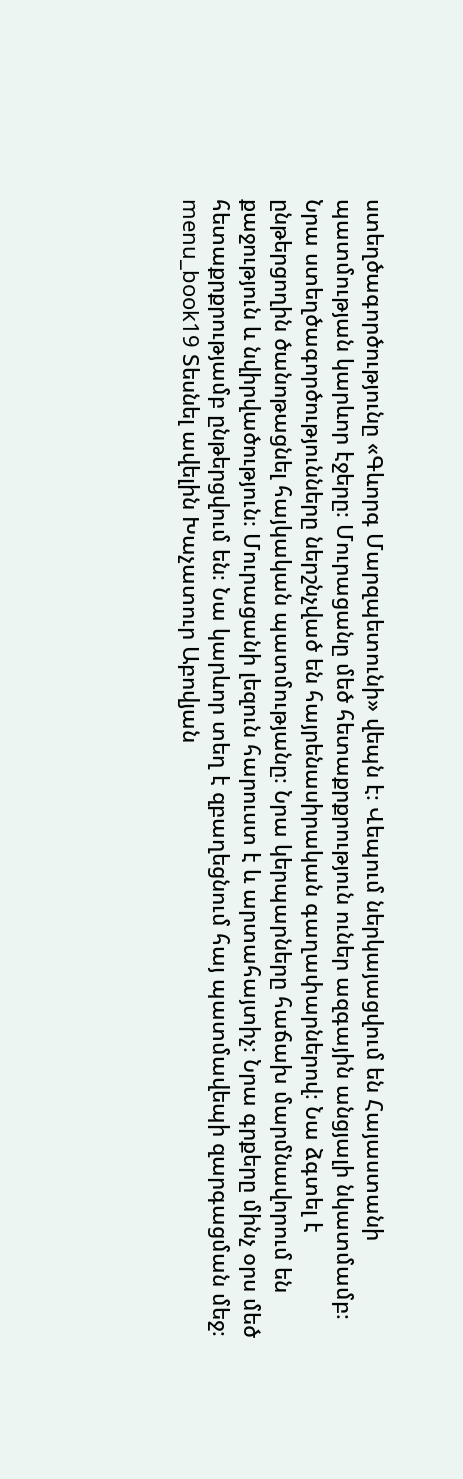ստեղծագործությունը «Գևորգ Մարզպետունի» վեպն է։ Վեպում ներկայացվում են Հայաստանի պատմության կարևոր էջերը։ Մուրացանը մեծ հետաքրքրություն ուներ ազգային անցյալի նկատմամբ։ Նրա ստեղծագործությունները ներշնչված են հայրենասիրական գաղափարներով։ Նա ձգտել է ընթերցողին ծանոթացնել հայկական պատմությանը։ Նրա կերպարները հաճախ մարմնավորում են քաջություն և նվիրվածություն։ Մուրացանի լեզուն հարուստ է և արտահայտիչ։ Նրա գրքերը մինչ օրս մեծ հետաքրքրությամբ ընթերցվում են։ Նա կարևոր տեղ է զբաղեցնում հայ պատմավեպի զարգացման մեջ։ menu_book19 Տեսնել ավելին Խաչատուր Աբովյան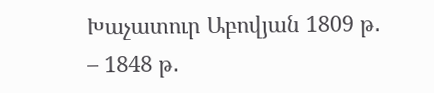Խաչատուր Աբովյան 1809 թ․ – 1848 թ․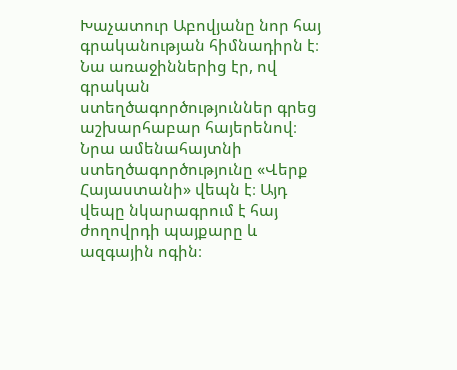Խաչատուր Աբովյանը նոր հայ գրականության հիմնադիրն է։ Նա առաջիններից էր, ով գրական ստեղծագործություններ գրեց աշխարհաբար հայերենով։ Նրա ամենահայտնի ստեղծագործությունը «Վերք Հայաստանի» վեպն է։ Այդ վեպը նկարագրում է հայ ժողովրդի պայքարը և ազգային ոգին։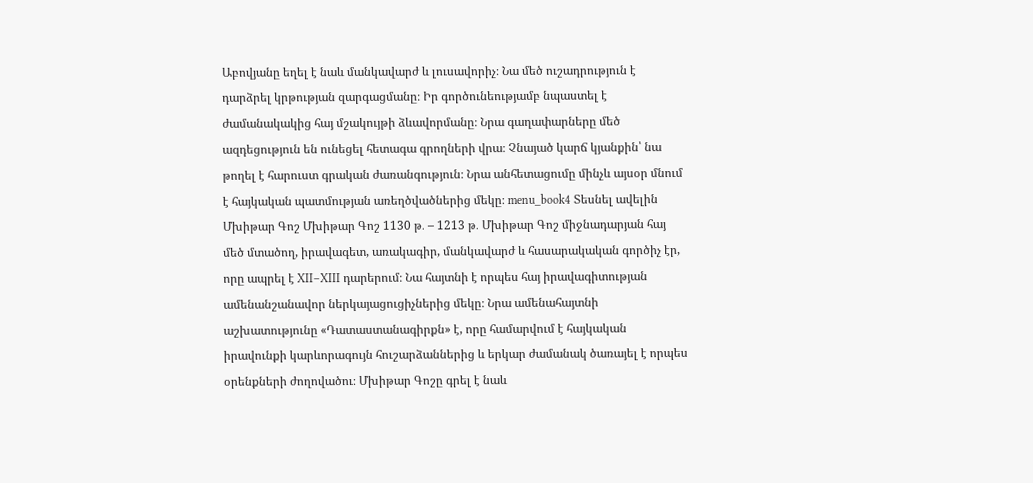Աբովյանը եղել է նաև մանկավարժ և լուսավորիչ։ Նա մեծ ուշադրություն է դարձրել կրթության զարգացմանը։ Իր գործունեությամբ նպաստել է ժամանակակից հայ մշակույթի ձևավորմանը։ Նրա գաղափարները մեծ ազդեցություն են ունեցել հետագա գրողների վրա։ Չնայած կարճ կյանքին՝ նա թողել է հարուստ գրական ժառանգություն։ Նրա անհետացումը մինչև այսօր մնում է հայկական պատմության առեղծվածներից մեկը։ menu_book4 Տեսնել ավելին Մխիթար Գոշ Մխիթար Գոշ 1130 թ․ – 1213 թ․ Մխիթար Գոշ միջնադարյան հայ մեծ մտածող, իրավագետ, առակագիր, մանկավարժ և հասարակական գործիչ էր, որը ապրել է XII–XIII դարերում։ Նա հայտնի է որպես հայ իրավագիտության ամենանշանավոր ներկայացուցիչներից մեկը։ Նրա ամենահայտնի աշխատությունը «Դատաստանագիրքն» է, որը համարվում է հայկական իրավունքի կարևորագույն հուշարձաններից և երկար ժամանակ ծառայել է որպես օրենքների ժողովածու։ Մխիթար Գոշը գրել է նաև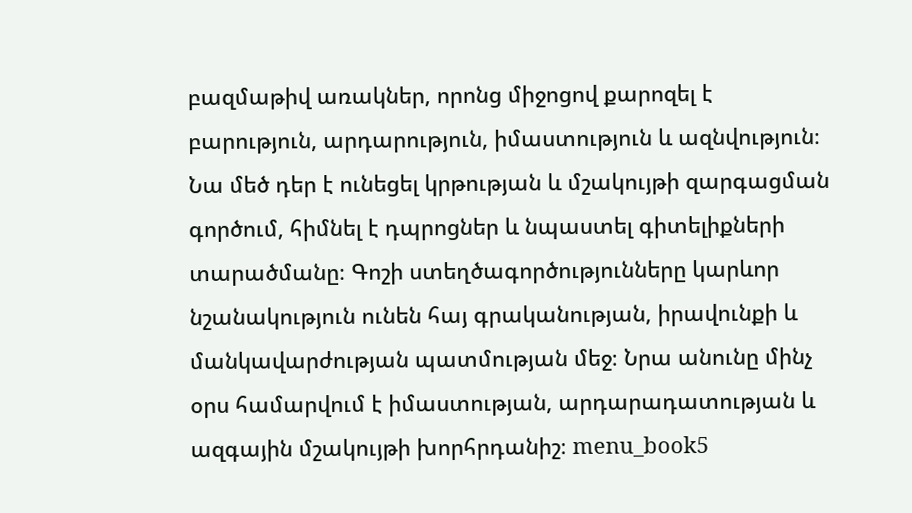բազմաթիվ առակներ, որոնց միջոցով քարոզել է բարություն, արդարություն, իմաստություն և ազնվություն։ Նա մեծ դեր է ունեցել կրթության և մշակույթի զարգացման գործում, հիմնել է դպրոցներ և նպաստել գիտելիքների տարածմանը։ Գոշի ստեղծագործությունները կարևոր նշանակություն ունեն հայ գրականության, իրավունքի և մանկավարժության պատմության մեջ։ Նրա անունը մինչ օրս համարվում է իմաստության, արդարադատության և ազգային մշակույթի խորհրդանիշ։ menu_book5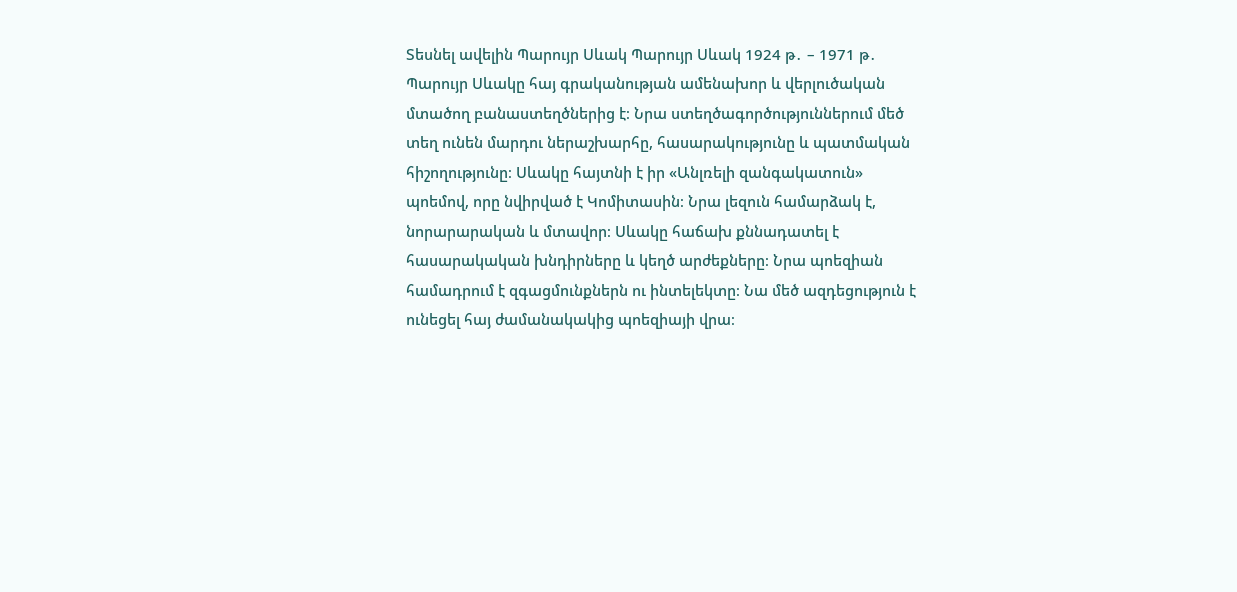Տեսնել ավելին Պարույր Սևակ Պարույր Սևակ 1924 թ․ – 1971 թ․ Պարույր Սևակը հայ գրականության ամենախոր և վերլուծական մտածող բանաստեղծներից է։ Նրա ստեղծագործություններում մեծ տեղ ունեն մարդու ներաշխարհը, հասարակությունը և պատմական հիշողությունը։ Սևակը հայտնի է իր «Անլռելի զանգակատուն» պոեմով, որը նվիրված է Կոմիտասին։ Նրա լեզուն համարձակ է, նորարարական և մտավոր։ Սևակը հաճախ քննադատել է հասարակական խնդիրները և կեղծ արժեքները։ Նրա պոեզիան համադրում է զգացմունքներն ու ինտելեկտը։ Նա մեծ ազդեցություն է ունեցել հայ ժամանակակից պոեզիայի վրա։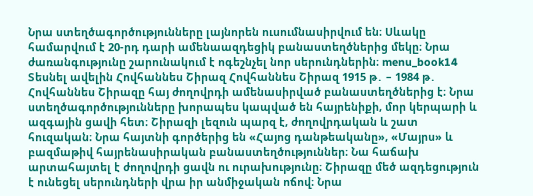Նրա ստեղծագործությունները լայնորեն ուսումնասիրվում են։ Սևակը համարվում է 20-րդ դարի ամենաազդեցիկ բանաստեղծներից մեկը։ Նրա ժառանգությունը շարունակում է ոգեշնչել նոր սերունդներին։ menu_book14 Տեսնել ավելին Հովհաննես Շիրազ Հովհաննես Շիրազ 1915 թ․ – 1984 թ․ Հովհաննես Շիրազը հայ ժողովրդի ամենասիրված բանաստեղծներից է։ Նրա ստեղծագործությունները խորապես կապված են հայրենիքի, մոր կերպարի և ազգային ցավի հետ։ Շիրազի լեզուն պարզ է, ժողովրդական և շատ հուզական։ Նրա հայտնի գործերից են «Հայոց դանթեականը», «Մայրս» և բազմաթիվ հայրենասիրական բանաստեղծություններ։ Նա հաճախ արտահայտել է ժողովրդի ցավն ու ուրախությունը։ Շիրազը մեծ ազդեցություն է ունեցել սերունդների վրա իր անմիջական ոճով։ Նրա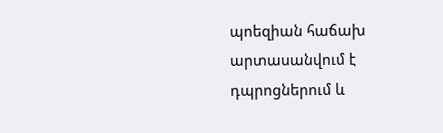պոեզիան հաճախ արտասանվում է դպրոցներում և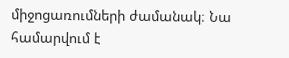միջոցառումների ժամանակ։ Նա համարվում է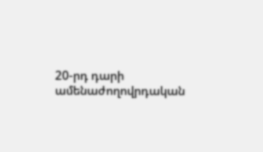20-րդ դարի ամենաժողովրդական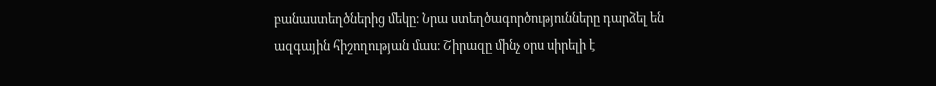բանաստեղծներից մեկը։ Նրա ստեղծագործությունները դարձել են ազգային հիշողության մաս։ Շիրազը մինչ օրս սիրելի է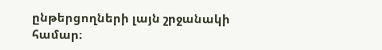ընթերցողների լայն շրջանակի համար։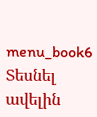menu_book6 Տեսնել ավելին